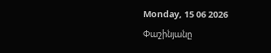Monday, 15 06 2026
Փաշինյանը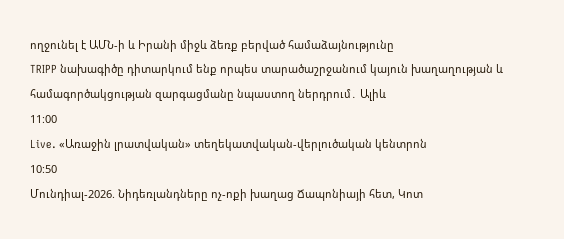ողջունել է ԱՄՆ-ի և Իրանի միջև ձեռք բերված համաձայնությունը
TRIPP նախագիծը դիտարկում ենք որպես տարածաշրջանում կայուն խաղաղության և համագործակցության զարգացմանը նպաստող ներդրում․ Ալիև
11:00
Live. «Առաջին լրատվական» տեղեկատվական-վերլուծական կենտրոն
10:50
Մունդիալ-2026. Նիդեռլանդները ոչ-ոքի խաղաց Ճապոնիայի հետ, Կոտ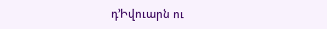դ’Իվուարն ու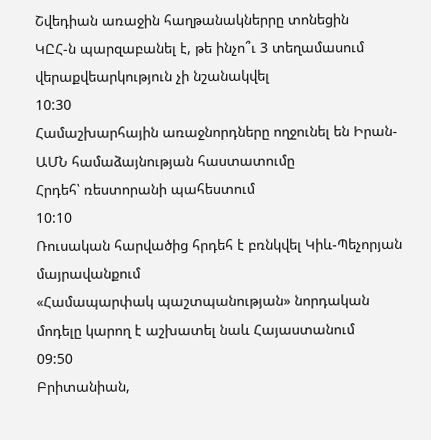Շվեդիան առաջին հաղթանակներրը տոնեցին
ԿԸՀ-ն պարզաբանել է, թե ինչո՞ւ 3 տեղամասում վերաքվեարկություն չի նշանակվել
10:30
Համաշխարհային առաջնորդները ողջունել են Իրան-ԱՄՆ համաձայնության հաստատումը
Հրդեհ՝ ռեստորանի պահեստում
10:10
Ռուսական հարվածից հրդեհ է բռնկվել Կիև-Պեչորյան մայրավանքում
«Համապարփակ պաշտպանության» նորդական մոդելը կարող է աշխատել նաև Հայաստանում
09:50
Բրիտանիան,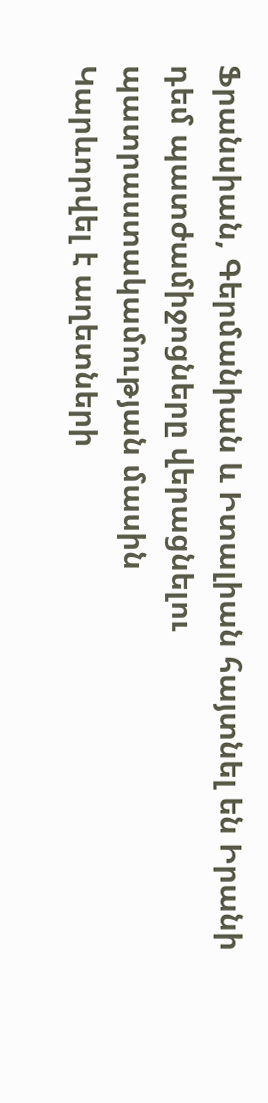Ֆրանսիան, Գերմանիան և Իտալիան հայտնել են Իրանի դեմ պատժամիջոցները վերացնելու պատրաստակամության մասին
Կարևորվել է աղետների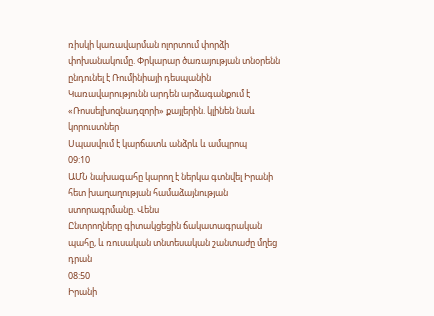ռիսկի կառավարման ոլորտում փորձի փոխանակումը. Փրկարար ծառայության տնօրենն ընդունել է Ռումինիայի դեսպանին
Կառավարությունն արդեն արձագանքում է «Ռոսսելխոզնադզորի» քայլերին. կլինեն նաև կորուստներ
Սպասվում է կարճատև անձրև և ամպրոպ
09:10
ԱՄՆ նախագահը կարող է ներկա գտնվել Իրանի հետ խաղաղության համաձայնության ստորագրմանը. Վենս
Ընտրողները գիտակցեցին ճակատագրական պահը, և ռուսական տնտեսական շանտաժը մղեց դրան
08:50
Իրանի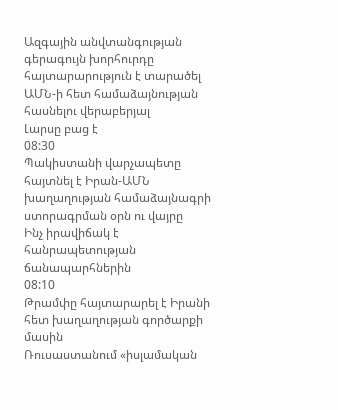Ազգային անվտանգության գերագույն խորհուրդը հայտարարություն է տարածել ԱՄՆ-ի հետ համաձայնության հասնելու վերաբերյալ
Լարսը բաց է
08:30
Պակիստանի վարչապետը հայտնել է Իրան-ԱՄՆ խաղաղության համաձայնագրի ստորագրման օրն ու վայրը
Ինչ իրավիճակ է հանրապետության ճանապարհներին
08:10
Թրամփը հայտարարել է Իրանի հետ խաղաղության գործարքի մասին
Ռուսաստանում «իսլամական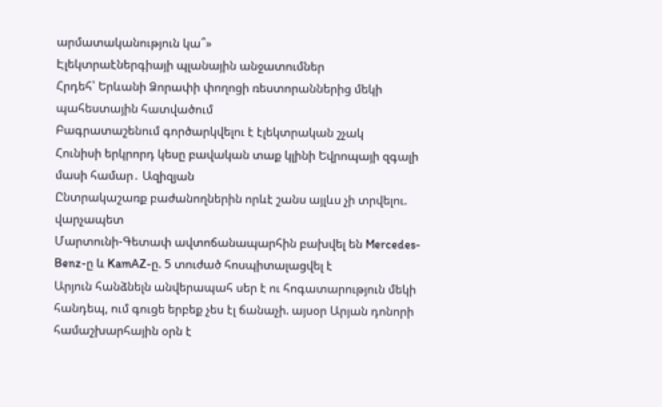արմատականություն կա՞»
Էլեկտրաէներգիայի պլանային անջատումներ
Հրդեհ՝ Երևանի Ձորափի փողոցի ռեստորաններից մեկի պահեստային հատվածում
Բագրատաշենում գործարկվելու է էլեկտրական շչակ
Հունիսի երկրորդ կեսը բավական տաք կլինի Եվրոպայի զգալի մասի համար․ Ազիզյան
Ընտրակաշառք բաժանողներին որևէ շանս այլևս չի տրվելու. վարչապետ
Մարտունի-Գետափ ավտոճանապարհին բախվել են Mercedes-Benz-ը և KamAZ-ը. 5 տուժած հոսպիտալացվել է
Արյուն հանձնելն անվերապահ սեր է ու հոգատարություն մեկի հանդեպ, ում գուցե երբեք չես էլ ճանաչի. այսօր Արյան դոնորի համաշխարհային օրն է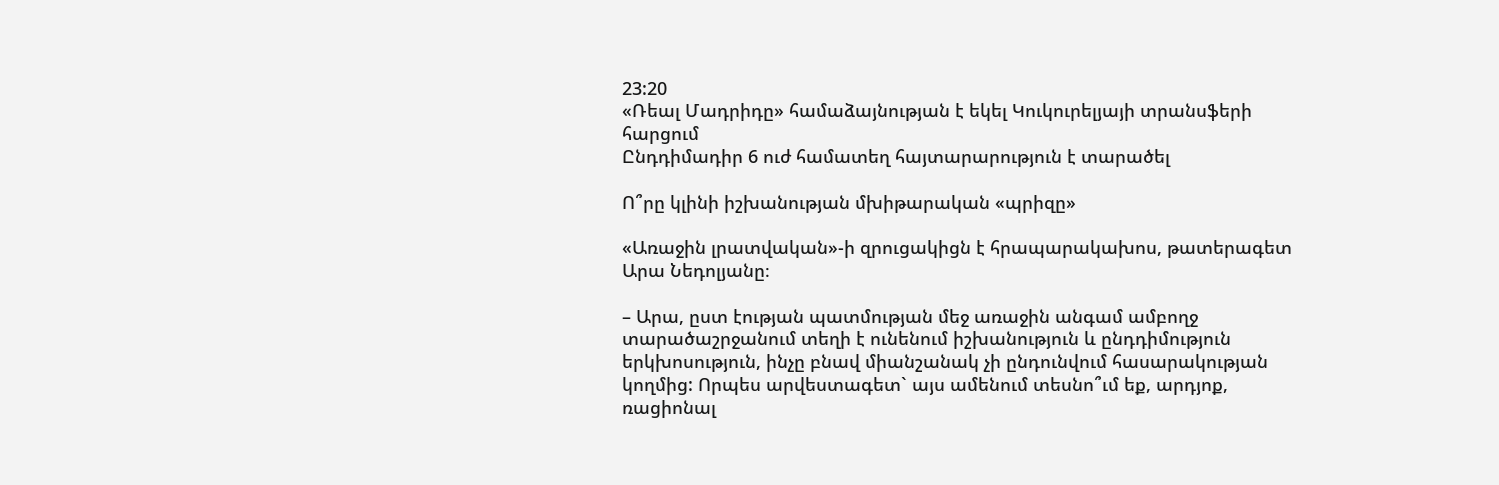23:20
«Ռեալ Մադրիդը» համաձայնության է եկել Կուկուրելյայի տրանսֆերի հարցում
Ընդդիմադիր 6 ուժ համատեղ հայտարարություն է տարածել

Ո՞րը կլինի իշխանության մխիթարական «պրիզը»

«Առաջին լրատվական»-ի զրուցակիցն է հրապարակախոս, թատերագետ Արա Նեդոլյանը։

– Արա, ըստ էության պատմության մեջ առաջին անգամ ամբողջ տարածաշրջանում տեղի է ունենում իշխանություն և ընդդիմություն երկխոսություն, ինչը բնավ միանշանակ չի ընդունվում հասարակության կողմից: Որպես արվեստագետ` այս ամենում տեսնո՞ւմ եք, արդյոք, ռացիոնալ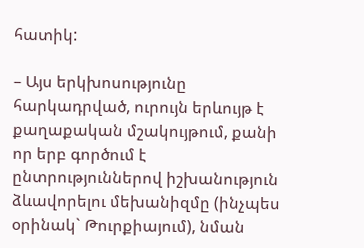հատիկ:

– Այս երկխոսությունը հարկադրված, ուրույն երևույթ է քաղաքական մշակույթում, քանի որ երբ գործում է ընտրություններով իշխանություն ձևավորելու մեխանիզմը (ինչպես օրինակ` Թուրքիայում), նման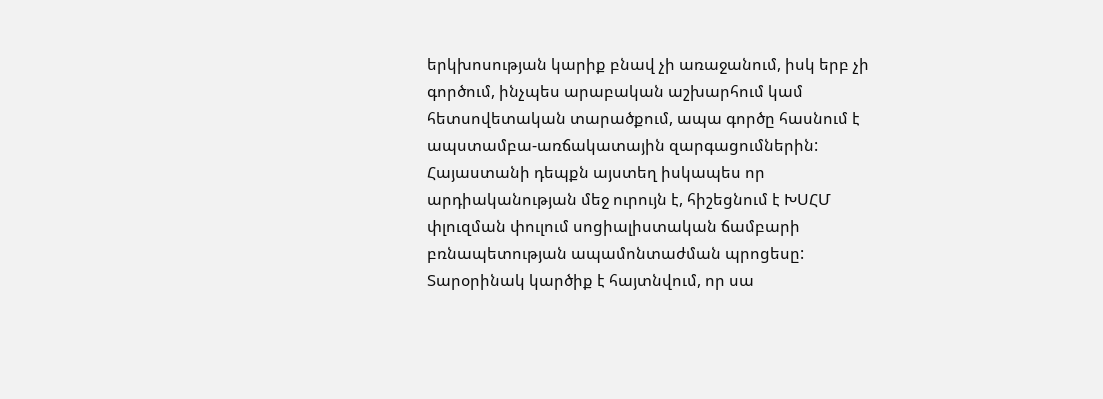երկխոսության կարիք բնավ չի առաջանում, իսկ երբ չի գործում, ինչպես արաբական աշխարհում կամ հետսովետական տարածքում, ապա գործը հասնում է ապստամբա-առճակատային զարգացումներին: Հայաստանի դեպքն այստեղ իսկապես որ արդիականության մեջ ուրույն է, հիշեցնում է ԽՍՀՄ փլուզման փուլում սոցիալիստական ճամբարի բռնապետության ապամոնտաժման պրոցեսը: Տարօրինակ կարծիք է հայտնվում, որ սա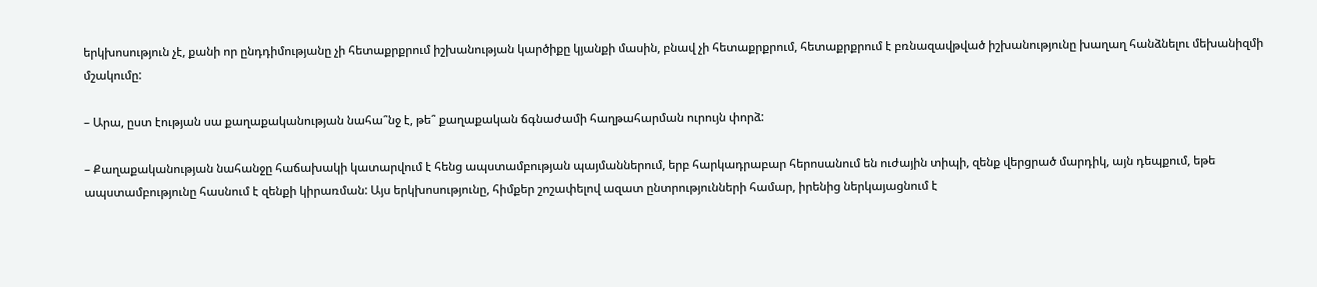երկխոսություն չէ, քանի որ ընդդիմությանը չի հետաքրքրում իշխանության կարծիքը կյանքի մասին, բնավ չի հետաքրքրում, հետաքրքրում է բռնազավթված իշխանությունը խաղաղ հանձնելու մեխանիզմի մշակումը:

– Արա, ըստ էության սա քաղաքականության նահա՞նջ է, թե՞ քաղաքական ճգնաժամի հաղթահարման ուրույն փորձ:

– Քաղաքականության նահանջը հաճախակի կատարվում է հենց ապստամբության պայմաններում, երբ հարկադրաբար հերոսանում են ուժային տիպի, զենք վերցրած մարդիկ, այն դեպքում, եթե ապստամբությունը հասնում է զենքի կիրառման: Այս երկխոսությունը, հիմքեր շոշափելով ազատ ընտրությունների համար, իրենից ներկայացնում է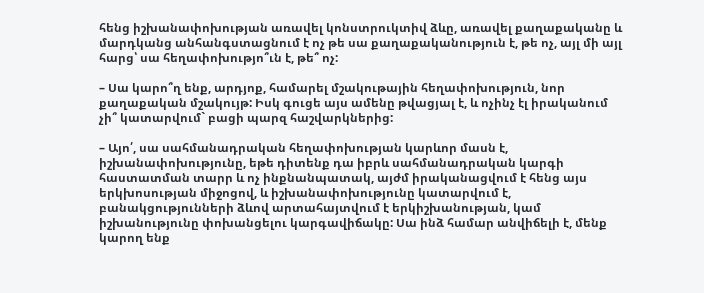հենց իշխանափոխության առավել կոնստրուկտիվ ձևը, առավել քաղաքականը և մարդկանց անհանգստացնում է ոչ թե սա քաղաքականություն է, թե ոչ, այլ մի այլ հարց՝ սա հեղափոխությո՞ւն է, թե՞ ոչ:

– Սա կարո՞ղ ենք, արդյոք, համարել մշակութային հեղափոխություն, նոր քաղաքական մշակույթ: Իսկ գուցե այս ամենը թվացյալ է, և ոչինչ էլ իրականում չի՞ կատարվում` բացի պարզ հաշվարկներից:

– Այո՛, սա սահմանադրական հեղափոխության կարևոր մասն է, իշխանափոխությունը, եթե դիտենք դա իբրև սահմանադրական կարգի հաստատման տարր և ոչ ինքնանպատակ, այժմ իրականացվում է հենց այս երկխոսության միջոցով, և իշխանափոխությունը կատարվում է, բանակցությունների ձևով արտահայտվում է երկիշխանության, կամ իշխանությունը փոխանցելու կարգավիճակը: Սա ինձ համար անվիճելի է, մենք կարող ենք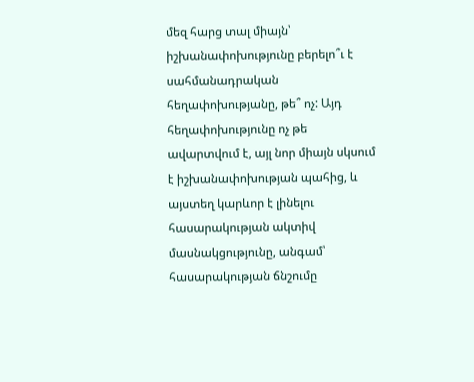մեզ հարց տալ միայն՝ իշխանափոխությունը բերելո՞ւ է սահմանադրական հեղափոխությանը, թե՞ ոչ: Այդ հեղափոխությունը ոչ թե ավարտվում է, այլ նոր միայն սկսում է իշխանափոխության պահից, և այստեղ կարևոր է լինելու հասարակության ակտիվ մասնակցությունը, անգամ՝ հասարակության ճնշումը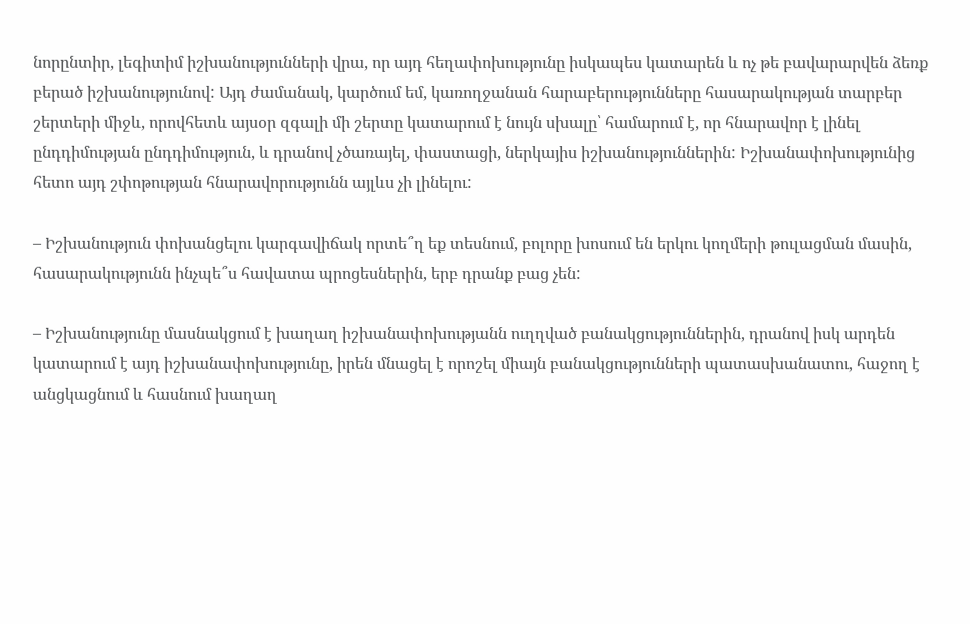նորընտիր, լեգիտիմ իշխանությունների վրա, որ այդ հեղափոխությունը իսկապես կատարեն և ոչ թե բավարարվեն ձեռք բերած իշխանությունով: Այդ ժամանակ, կարծում եմ, կառողջանան հարաբերությունները հասարակության տարբեր շերտերի միջև, որովհետև այսօր զգալի մի շերտը կատարում է նույն սխալը՝ համարում է, որ հնարավոր է լինել ընդդիմության ընդդիմություն, և դրանով չծառայել, փաստացի, ներկայիս իշխանություններին: Իշխանափոխությունից հետո այդ շփոթության հնարավորությունն այլևս չի լինելու:

– Իշխանություն փոխանցելու կարգավիճակ որտե՞ղ եք տեսնում, բոլորը խոսում են երկու կողմերի թուլացման մասին, հասարակությունն ինչպե՞ս հավատա պրոցեսներին, երբ դրանք բաց չեն:

– Իշխանությունը մասնակցում է խաղաղ իշխանափոխությանն ուղղված բանակցություններին, դրանով իսկ արդեն կատարում է այդ իշխանափոխությունը, իրեն մնացել է որոշել միայն բանակցությունների պատասխանատու, հաջող է անցկացնում և հասնում խաղաղ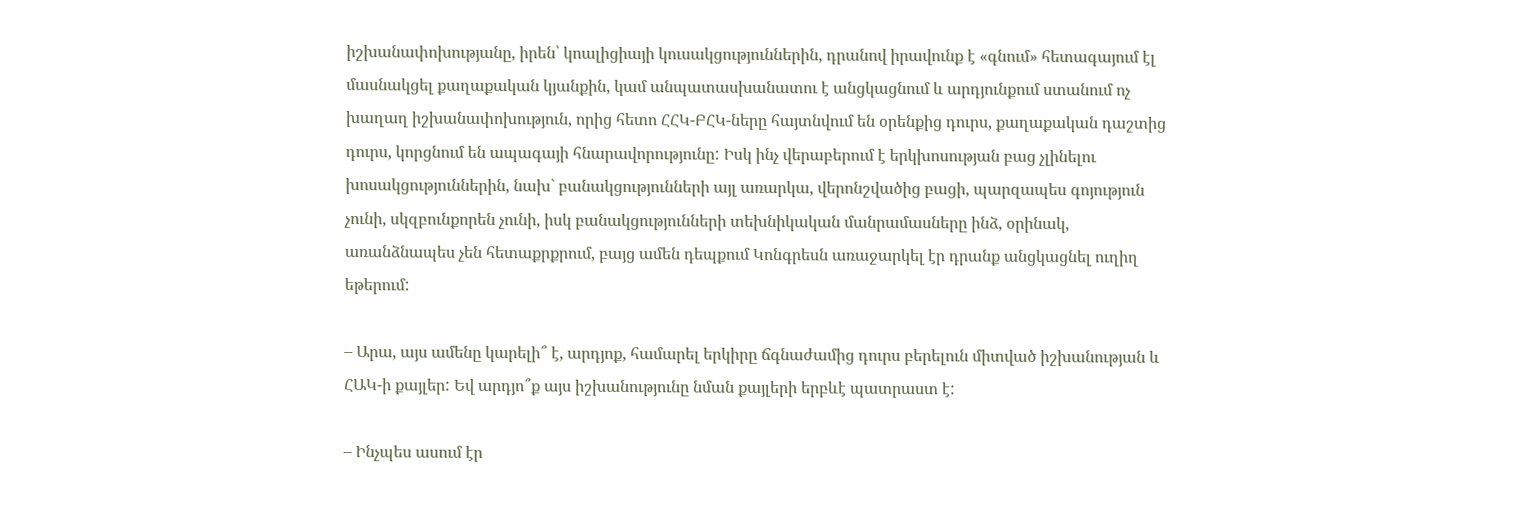իշխանափոխությանը, իրեն՝ կոալիցիայի կուսակցություններին, դրանով իրավունք է «գնում» հետագայում էլ մասնակցել քաղաքական կյանքին, կամ անպատասխանատու է անցկացնում և արդյունքում ստանում ոչ խաղաղ իշխանափոխություն, որից հետո ՀՀԿ-ԲՀԿ-ները հայտնվում են օրենքից դուրս, քաղաքական դաշտից դուրս, կորցնում են ապագայի հնարավորությունը: Իսկ ինչ վերաբերում է երկխոսության բաց չլինելու խոսակցություններին, նախ` բանակցությունների այլ առարկա, վերոնշվածից բացի, պարզապես գոյություն չունի, սկզբունքորեն չունի, իսկ բանակցությունների տեխնիկական մանրամասները ինձ, օրինակ, առանձնապես չեն հետաքրքրում, բայց ամեն դեպքում Կոնգրեսն առաջարկել էր դրանք անցկացնել ուղիղ եթերում:

– Արա, այս ամենը կարելի՞ է, արդյոք, համարել երկիրը ճգնաժամից դուրս բերելուն միտված իշխանության և ՀԱԿ-ի քայլեր: Եվ արդյո՞ք այս իշխանությունը նման քայլերի երբևէ պատրաստ է:

– Ինչպես ասում էր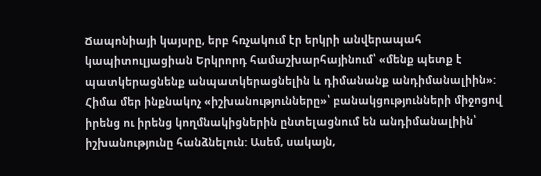Ճապոնիայի կայսրը, երբ հռչակում էր երկրի անվերապահ կապիտուլյացիան Երկրորդ համաշխարհայինում՝ «մենք պետք է պատկերացնենք անպատկերացնելին և դիմանանք անդիմանալիին»: Հիմա մեր ինքնակոչ «իշխանությունները»՝ բանակցությունների միջոցով իրենց ու իրենց կողմնակիցներին ընտելացնում են անդիմանալիին՝ իշխանությունը հանձնելուն: Ասեմ, սակայն,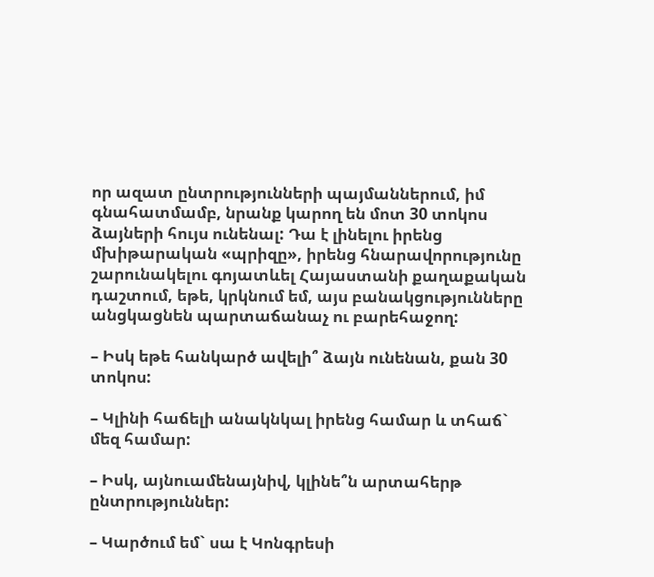որ ազատ ընտրությունների պայմաններում, իմ գնահատմամբ, նրանք կարող են մոտ 30 տոկոս ձայների հույս ունենալ: Դա է լինելու իրենց մխիթարական «պրիզը», իրենց հնարավորությունը շարունակելու գոյատևել Հայաստանի քաղաքական դաշտում, եթե, կրկնում եմ, այս բանակցությունները անցկացնեն պարտաճանաչ ու բարեհաջող:

– Իսկ եթե հանկարծ ավելի՞ ձայն ունենան, քան 30 տոկոս:

– Կլինի հաճելի անակնկալ իրենց համար և տհաճ` մեզ համար:

– Իսկ, այնուամենայնիվ, կլինե՞ն արտահերթ ընտրություններ:

– Կարծում եմ` սա է Կոնգրեսի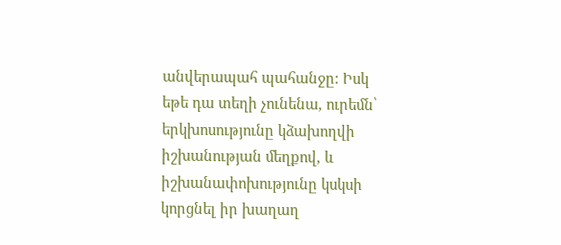անվերապահ պահանջը: Իսկ եթե դա տեղի չունենա, ուրեմն՝ երկխոսությունը կձախողվի իշխանության մեղքով, և իշխանափոխությունը կսկսի կորցնել իր խաղաղ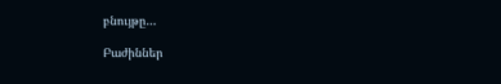բնույթը…

Բաժիններ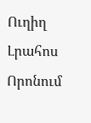Ուղիղ
Լրահոս
Որոնում